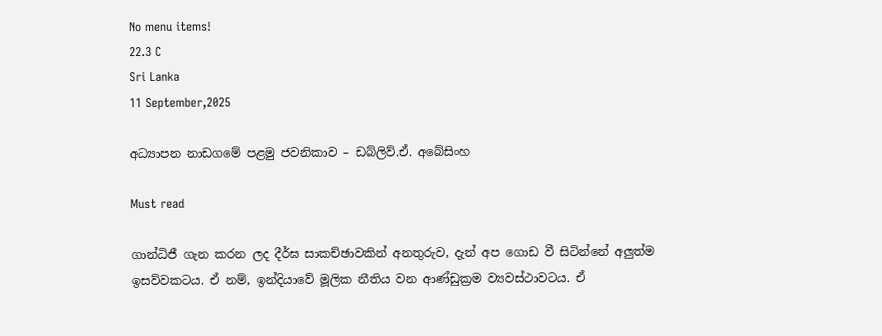No menu items!
22.3 C
Sri Lanka
11 September,2025

අධ්‍යාපන නාඩගමේ පළමු ජවනිකාව – ඩබ්ලිව්.ඒ. අබේසිංහ

Must read

ගාන්ධිජී ගැන කරන ලද දීර්ඝ සාකච්ඡාවකින් අනතුරුව, දැන් අප ගොඩ වී සිටින්නේ අලුත්ම ඉසව්වකටය. ඒ නම්, ඉන්දියාවේ මූලික නීතිය වන ආණ්ඩුක්‍රම ව්‍යවස්ථාවටය. ඒ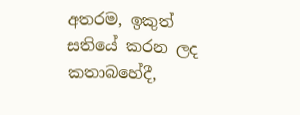අතරම, ඉකුත් සතියේ කරන ලද කතාබහේදී,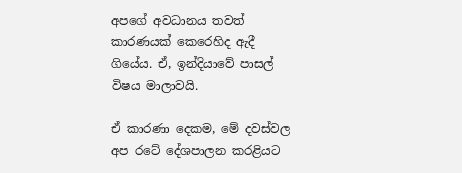අපගේ අවධානය තවත් කාරණයක් කෙරෙහිද ඇදී ගියේය. ඒ, ඉන්දියාවේ පාසල් විෂය මාලාවයි.

ඒ කාරණා දෙකම, මේ දවස්වල අප රටේ දේශපාලන කරළියට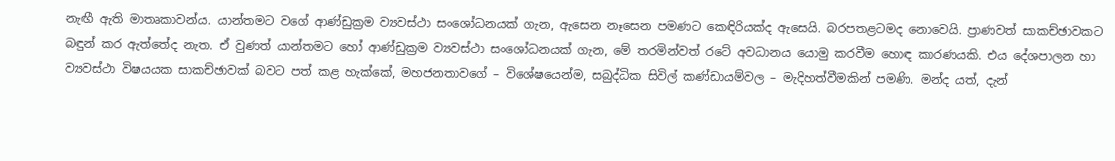නැඟී ඇති මාතෘකාවන්ය. යාන්තමට වගේ ආණ්ඩුක්‍රම ව්‍යවස්ථා සංශෝධනයක් ගැන, ඇසෙන නෑසෙන පමණට කෙඳිරියක්ද ඇසෙයි. බරපතළටමද නොවෙයි. ප්‍රාණවත් සාකච්ඡාවකට බඳුන් කර ඇත්තේද නැත. ඒ වුණත් යාන්තමට හෝ ආණ්ඩුක්‍රම ව්‍යවස්ථා සංශෝධනයක් ගැන, මේ තරමින්වත් රටේ අවධානය යොමු කරවීම හොඳ කාරණයකි. එය දේශපාලන හා ව්‍යවස්ථා විෂයයක සාකච්ඡාවක් බවට පත් කළ හැක්කේ, මහජනතාවගේ – විශේෂයෙන්ම, සබුද්ධික සිවිල් කණ්ඩායම්වල – මැදිහත්වීමකින් පමණි. මන්ද යත්, දැන්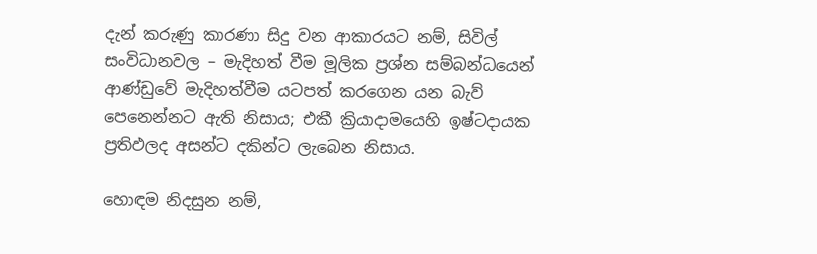දැන් කරුණු කාරණා සිදු වන ආකාරයට නම්, සිවිල් සංවිධානවල – මැදිහත් වීම මූලික ප්‍රශ්න සම්බන්ධයෙන් ආණ්ඩුවේ මැදිහත්වීම යටපත් කරගෙන යන බැව් පෙනෙන්නට ඇති නිසාය; එකී ක්‍රියාදාමයෙහි ඉෂ්ටදායක ප්‍රතිඵලද අසන්ට දකින්ට ලැබෙන නිසාය.

හොඳම නිදසුන නම්,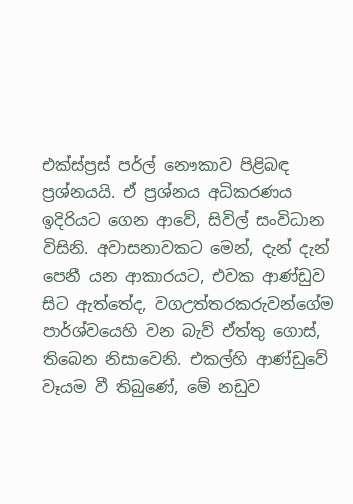එක්ස්ප්‍රස් පර්ල් නෞකාව පිළිබඳ ප්‍රශ්නයයි. ඒ ප්‍රශ්නය අධිකරණය ඉදිරියට ගෙන ආවේ, සිවිල් සංවිධාන විසිනි. අවාසනාවකට මෙන්, දැන් දැන් පෙනී යන ආකාරයට, එවක ආණ්ඩුව සිට ඇත්තේද, වගඋත්තරකරුවන්ගේම පාර්ශ්වයෙහි වන බැව් ඒත්තු ගොස්, තිබෙන නිසාවෙනි. එකල්හි ආණ්ඩුවේ වෑයම වී තිබුණේ, මේ නඩුව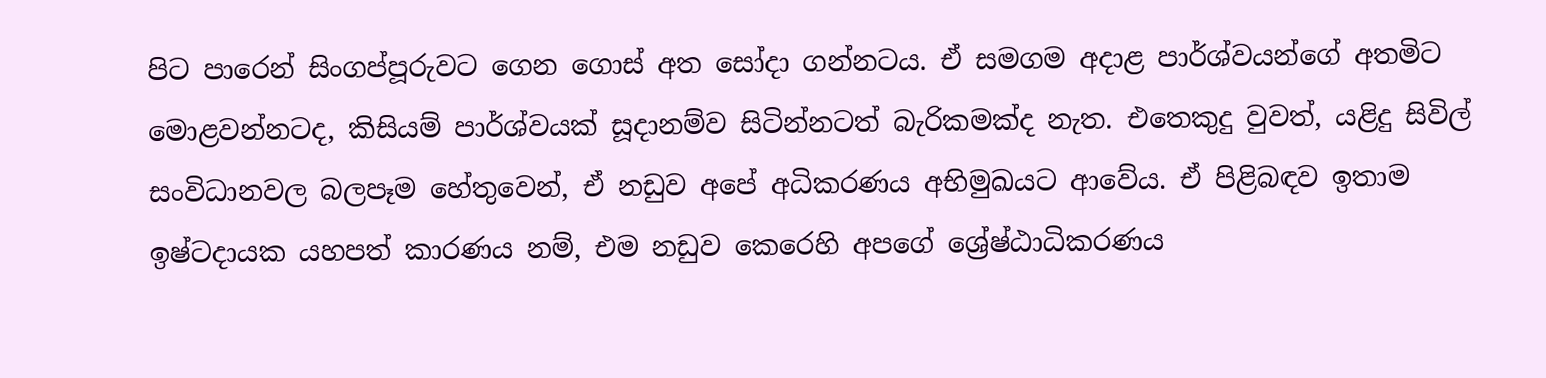පිට පාරෙන් සිංගප්පූරුවට ගෙන ගොස් අත සෝදා ගන්නටය. ඒ සමගම අදාළ පාර්ශ්වයන්ගේ අතමිට මොළවන්නටද, කිසියම් පාර්ශ්වයක් සූදානම්ව සිටින්නටත් බැරිකමක්ද නැත. එතෙකුදු වුවත්, යළිදු සිවිල් සංවිධානවල බලපෑම හේතුවෙන්, ඒ නඩුව අපේ අධිකරණය අභිමුඛයට ආවේය. ඒ පිළිබඳව ඉතාම ඉෂ්ටදායක යහපත් කාරණය නම්, එම නඩුව කෙරෙහි අපගේ ශ්‍රේෂ්ඨාධිකරණය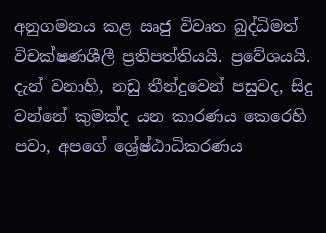අනුගමනය කළ ඍජු විවෘත බුද්ධිමත් විචක්ෂණශීලී ප්‍රතිපත්තියයි. ප්‍රවේශයයි. දැන් වනාහි, නඩු තීන්දුවෙන් පසුවද, සිදු වන්නේ කුමක්ද යන කාරණය කෙරෙහි පවා, අපගේ ශ්‍රේෂ්ඨාධිකරණය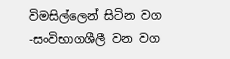විමසිල්ලෙන් සිටින වග -සංවිභාගශීලී වන වග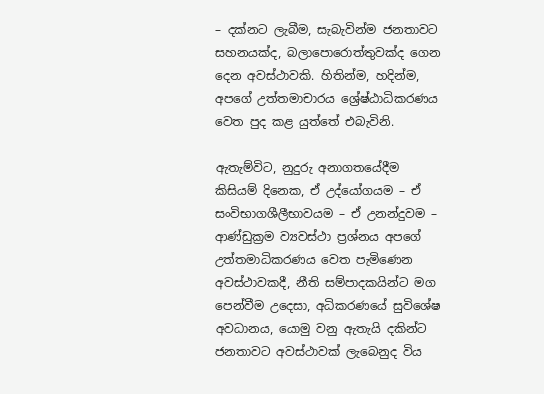– දක්නට ලැබීම, සැබැවින්ම ජනතාවට සහනයක්ද, බලාපොරොත්තුවක්ද ගෙන දෙන අවස්ථාවකි. හිතින්ම, හදින්ම, අපගේ උත්තමාචාරය ශ්‍රේෂ්ඨාධිකරණය වෙත පුද කළ යුත්තේ එබැවිනි.

ඇතැම්විට, නුදුරු අනාගතයේදීම කිසියම් දිනෙක, ඒ උද්යෝගයම – ඒ සංවිභාගශීලීභාවයම – ඒ උනන්දුවම – ආණ්ඩුක්‍රම ව්‍යවස්ථා ප්‍රශ්නය අපගේ උත්තමාධිකරණය වෙත පැමිණෙන අවස්ථාවකදී, නීති සම්පාදකයින්ට මග පෙන්වීම උදෙසා, අධිකරණයේ සුවිශේෂ අවධානය, යොමු වනු ඇතැයි දකින්ට ජනතාවට අවස්ථාවක් ලැබෙනුද විය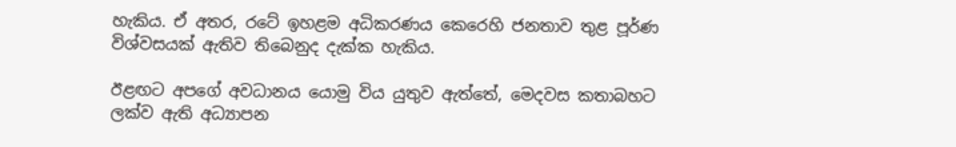හැකිය. ඒ අතර, රටේ ඉහළම අධිකරණය කෙරෙහි ජනතාව තුළ පූර්ණ විශ්වසයක් ඇතිව තිබෙනුද දැක්ක හැකිය.

ඊළඟට අපගේ අවධානය යොමු විය යුතුව ඇත්තේ, මෙදවස කතාබහට ලක්ව ඇති අධ්‍යාපන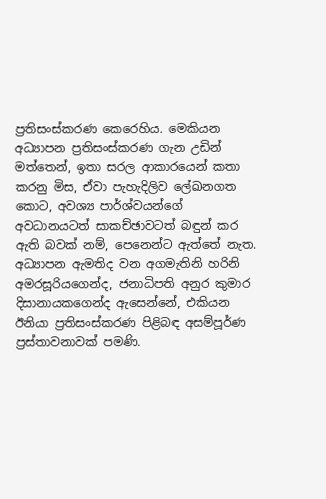ප්‍රතිසංස්කරණ කෙරෙහිය. මෙකියන අධ්‍යාපන ප්‍රතිසංස්කරණ ගැන උඩින් මත්තෙන්, ඉතා සරල ආකාරයෙන් කතා කරනු මිස, ඒවා පැහැදිලිව ලේඛනගත කොට, අවශ්‍ය පාර්ශ්වයන්ගේ අවධානයටත් සාකච්ඡාවටත් බඳුන් කර ඇති බවක් නම්, පෙනෙන්ට ඇත්තේ නැත. අධ්‍යාපන ඇමතිද වන අගමැතිනි හරිනි අමරසූරියගෙන්ද, ජනාධිපති අනුර කුමාර දිසානායකගෙන්ද ඇසෙන්නේ, එකියන ඊනියා ප්‍රතිසංස්කරණ පිළිබඳ අසම්පූර්ණ ප්‍රස්තාවනාවක් පමණි.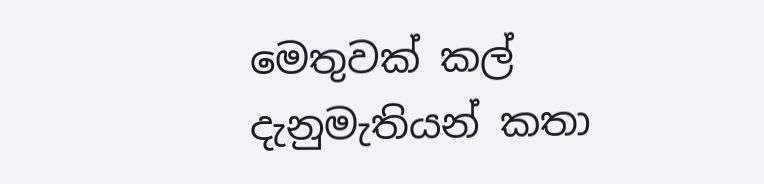මෙතුවක් කල් දැනුමැතියන් කතා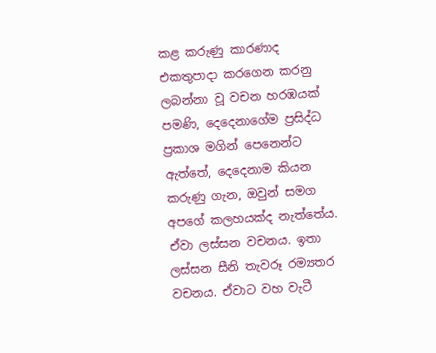කළ කරුණු කාරණාද එකතුපාදා කරගෙන කරනු ලබන්නා වූ වචන හරඹයක් පමණි, දෙදෙනාගේම ප්‍රසිද්ධ ප්‍රකාශ මගින් පෙනෙන්ට ඇත්තේ, දෙදෙනාම කියන කරුණු ගැන, ඔවුන් සමග අපගේ කලහයක්ද නැත්තේය. ඒවා ලස්සන වචනය. ඉතා ලස්සන සීනි තැවරූ රම්‍යතර වචනය. ඒවාට වහ වැටී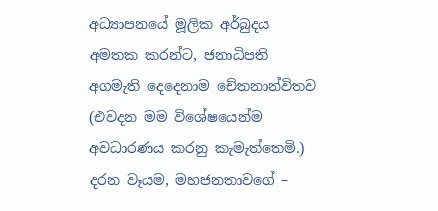අධ්‍යාපනයේ මූලික අර්බුදය අමතක කරන්ට, ජනාධිපති අගමැති දෙදෙනාම චේතනාන්විතව (එවදන මම විශේෂයෙන්ම අවධාරණය කරනු කැමැත්තෙමි.) දරන වෑයම, මහජනතාවගේ –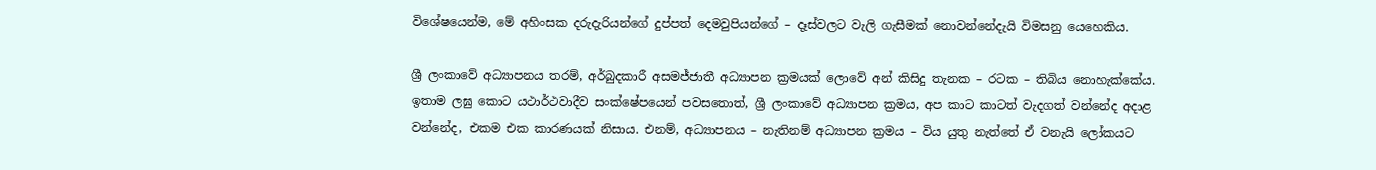විශේෂයෙන්ම, මේ අහිංසක දරුදැරියන්ගේ දුප්පත් දෙමවුපියන්ගේ – දෑස්වලට වැලි ගැසීමක් නොවන්නේදැයි විමසනු යෙහෙකිය.

ශ්‍රී ලංකාවේ අධ්‍යාපනය තරම්, අර්බුදකාරී අසමජ්ජාතී අධ්‍යාපන ක්‍රමයක් ලොවේ අන් කිසිදු තැනක – රටක – තිබිය නොහැක්කේය. ඉතාම ලඝු කොට යථාර්ථවාදීව සංක්ෂේපයෙන් පවසතොත්, ශ්‍රී ලංකාවේ අධ්‍යාපන ක්‍රමය, අප කාට කාටත් වැදගත් වන්නේද අදාළ වන්නේද, එකම එක කාරණයක් නිසාය. එනම්, අධ්‍යාපනය – නැතිනම් අධ්‍යාපන ක්‍රමය – විය යුතු නැත්තේ ඒ වනැයි ලෝකයට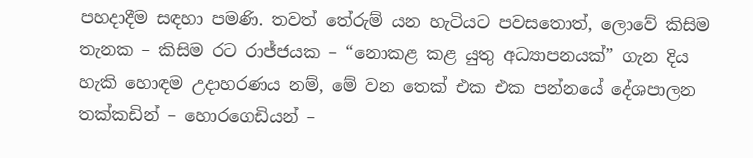පහදාදීම සඳහා පමණි. තවත් තේරුම් යන හැටියට පවසතොත්, ලොවේ කිසිම තැනක – කිසිම රට රාජ්ජයක – “නොකළ කළ යුතු අධ්‍යාපනයක්” ගැන දිය හැකි හොඳම උදාහරණය නම්, මේ වන තෙක් එක එක පන්නයේ දේශපාලන තක්කඩින් – හොරගෙඩියන් –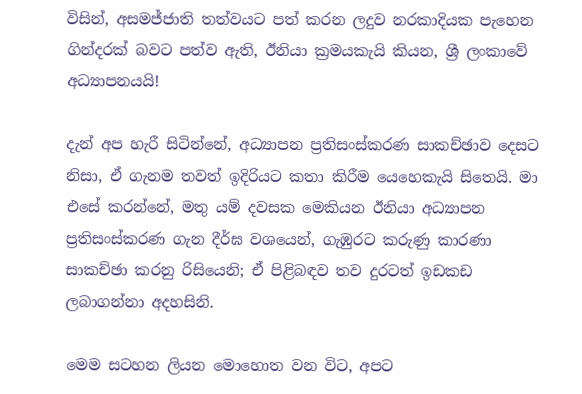විසින්, අසමජ්ජාති තත්වයට පත් කරන ලදුව නරකාදියක පැහෙන ගින්දරක් බවට පත්ව ඇති, ඊනියා ක්‍රමයකැයි කියන, ශ්‍රී ලංකාවේ අධ්‍යාපනයයි!

දැන් අප හැරී සිටින්නේ, අධ්‍යාපන ප්‍රතිසංස්කරණ සාකච්ඡාව දෙසට නිසා, ඒ ගැනම තවත් ඉදිරියට කතා කිරීම යෙහෙකැයි සිතෙයි. මා එසේ කරන්නේ, මතු යම් දවසක මෙකියන ඊනියා අධ්‍යාපන ප්‍රතිසංස්කරණ ගැන දීර්ඝ වශයෙන්, ගැඹුරට කරුණු කාරණා සාකච්ඡා කරනු රිසියෙනි; ඒ පිළිබඳව තව දුරටත් ඉඩකඩ ලබාගන්නා අදහසිනි.

මෙම සටහන ලියන මොහොත වන විට, අපට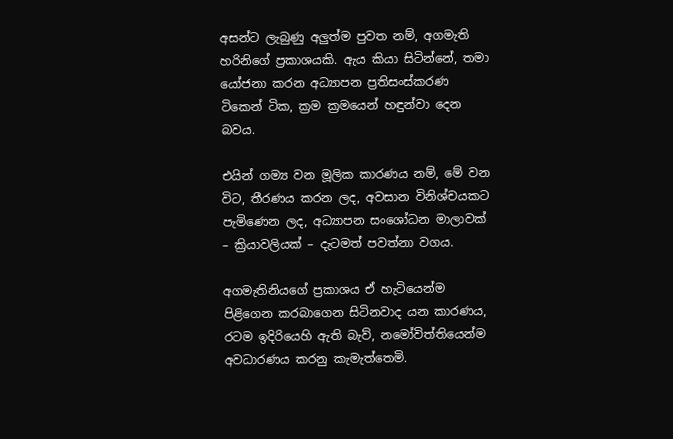අසන්ට ලැබුණු අලුත්ම පුවත නම්, අගමැති හරිනිගේ ප්‍රකාශයකි. ඇය කියා සිටින්නේ, තමා යෝජනා කරන අධ්‍යාපන ප්‍රතිසංස්කරණ ටිකෙන් ටික, ක්‍රම ක්‍රමයෙන් හඳුන්වා දෙන බවය.

එයින් ගම්‍ය වන මූලික කාරණය නම්, මේ වන විට, තීරණය කරන ලද, අවසාන විනිශ්චයකට පැමිණෙන ලද, අධ්‍යාපන සංශෝධන මාලාවක් – ක්‍රියාවලියක් – දැටමත් පවත්නා වගය.

අගමැතිනියගේ ප්‍රකාශය ඒ හැටියෙන්ම පිළිගෙන කරබාගෙන සිටිනවාද යන කාරණය, රටම ඉදිරියෙහි ඇති බැව්, නමෝවිත්තියෙන්ම අවධාරණය කරනු කැමැත්තෙමි.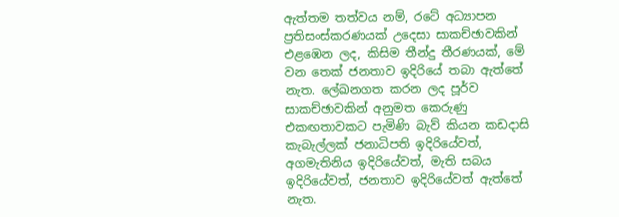ඇත්තම තත්වය නම්, රටේ අධ්‍යාපන ප්‍රතිසංස්කරණයක් උදෙසා සාකච්ඡාවකින් එළඹෙන ලද, කිසිම තීන්දු තීරණයක්, මේ වන තෙක් ජනතාව ඉදිරියේ තබා ඇත්තේ නැත. ලේඛනගත කරන ලද පූර්ව සාකච්ඡාවකින් අනුමත කෙරුණු එකඟතාවකට පැමිණි බැව් කියන කඩදාසි කැබැල්ලක් ජනාධිපති ඉදිරියේවත්, අගමැතිනිය ඉදිරියේවත්, මැති සබය ඉදිරියේවත්, ජනතාව ඉදිරියේවත් ඇත්තේ නැත.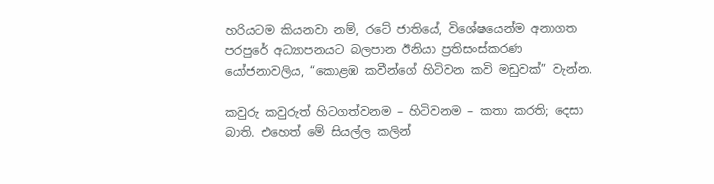හරියටම කියනවා නම්, රටේ ජාතියේ, විශේෂයෙන්ම අනාගත පරපුරේ අධ්‍යාපනයට බලපාන ඊනියා ප්‍රතිසංස්කරණ යෝජනාවලිය, “කොළඹ කවීන්ගේ හිටිවන කවි මඩුවක්” වැන්න.

කවුරු කවුරුත් හිටගත්වනම – හිටිවනම – කතා කරති; දෙසා බාති. එහෙත් මේ සියල්ල කලින්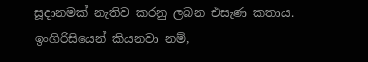සූදානමක් නැතිව කරනු ලබන එසැණ කතාය. ඉංගිරිසියෙන් කියනවා නම්,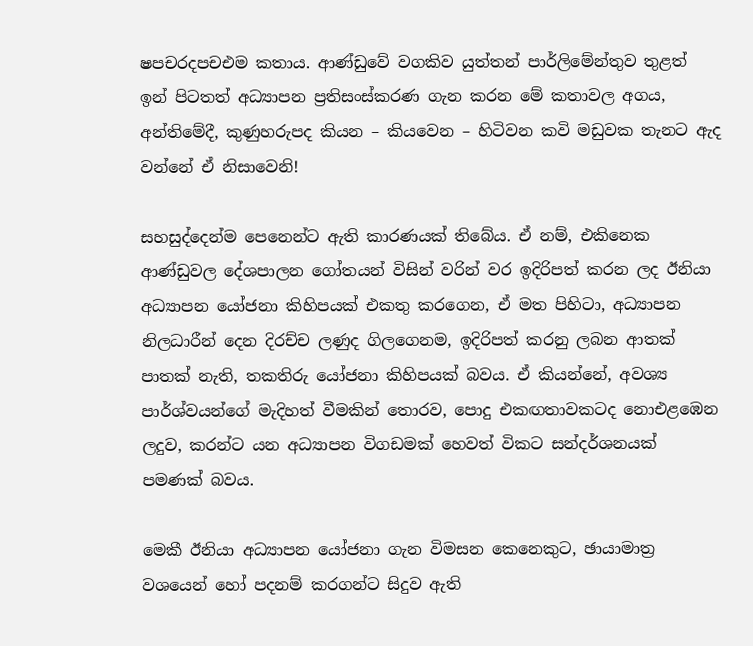ෂපචරදපචඑම කතාය. ආණ්ඩුවේ වගකිව යුත්තන් පාර්ලිමේන්තුව තුළත් ඉන් පිටතත් අධ්‍යාපන ප්‍රතිසංස්කරණ ගැන කරන මේ කතාවල අගය, අන්තිමේදී, කුණුහරුපද කියන – කියවෙන – හිටිවන කවි මඩුවක තැනට ඇද වන්නේ ඒ නිසාවෙනි!

සහසුද්දෙන්ම පෙනෙන්ට ඇති කාරණයක් තිබේය. ඒ නම්, එකිනෙක ආණ්ඩුවල දේශපාලන ගෝතයන් විසින් වරින් වර ඉදිරිපත් කරන ලද ඊනියා අධ්‍යාපන යෝජනා කිහිපයක් එකතු කරගෙන, ඒ මත පිහිටා, අධ්‍යාපන නිලධාරීන් දෙන දිරච්ච ලණුද ගිලගෙනම, ඉදිරිපත් කරනු ලබන ආතක් පාතක් නැති, තකතිරු යෝජනා කිහිපයක් බවය. ඒ කියන්නේ, අවශ්‍ය පාර්ශ්වයන්ගේ මැදිහත් වීමකින් තොරව, පොදු එකඟතාවකටද නොඑළඹෙන ලදුව, කරන්ට යන අධ්‍යාපන විගඩමක් හෙවත් විකට සන්දර්ශනයක් පමණක් බවය.

මෙකී ඊනියා අධ්‍යාපන යෝජනා ගැන විමසන කෙනෙකුට, ඡායාමාත්‍ර වශයෙන් හෝ පදනම් කරගන්ට සිදුව ඇති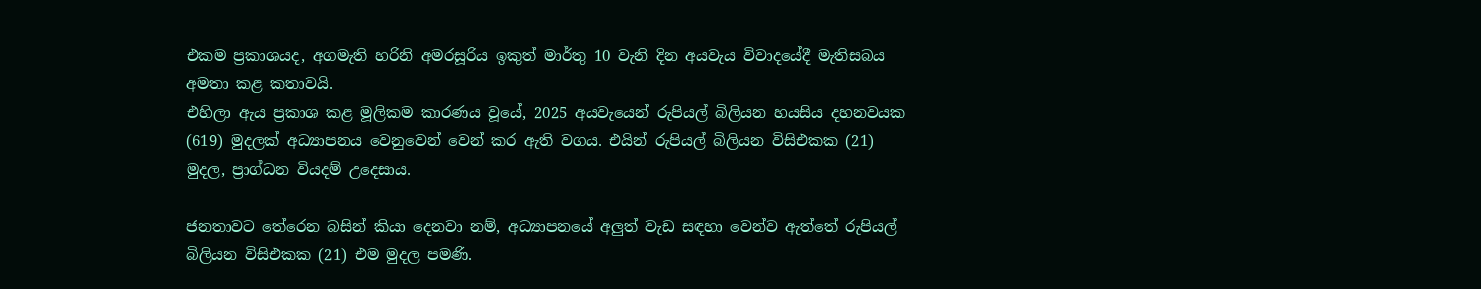එකම ප්‍රකාශයද, අගමැති හරිනි අමරසූරිය ඉකුත් මාර්තු 10 වැනි දින අයවැය විවාදයේදී මැතිසබය අමතා කළ කතාවයි.
එහිලා ඇය ප්‍රකාශ කළ මූලිකම කාරණය වූයේ, 2025 අයවැයෙන් රුපියල් බිලියන හයසිය දහනවයක (619) මුදලක් අධ්‍යාපනය වෙනුවෙන් වෙන් කර ඇති වගය. එයින් රුපියල් බිලියන විසිඑකක (21) මුදල, ප්‍රාග්ධන වියදම් උදෙසාය.

ජනතාවට තේරෙන බසින් කියා දෙනවා නම්, අධ්‍යාපනයේ අලුත් වැඩ සඳහා වෙන්ව ඇත්තේ රුපියල් බිලියන විසිඑකක (21) එම මුදල පමණි.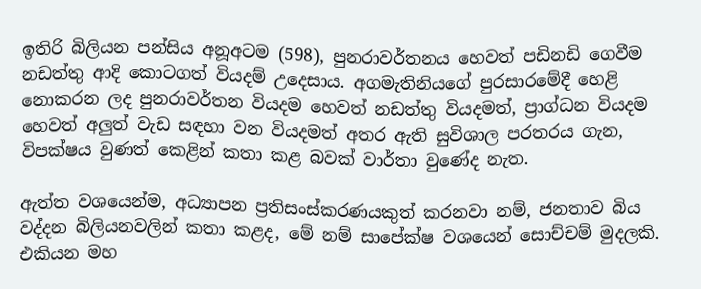ඉතිරි බිලියන පන්සිය අනූඅටම (598), පුනරාවර්තනය හෙවත් පඩිනඩි ගෙවීම නඩත්තු ආදි කොටගත් වියදම් උදෙසාය. අගමැතිනියගේ පුරසාරමේදී හෙළි නොකරන ලද පුනරාවර්තන වියදම හෙවත් නඩත්තු වියදමත්, ප්‍රාග්ධන වියදම හෙවත් අලුත් වැඩ සඳහා වන වියදමත් අතර ඇති සුවිශාල පරතරය ගැන, විපක්ෂය වුණත් කෙළින් කතා කළ බවක් වාර්තා වුණේද නැත.

ඇත්ත වශයෙන්ම, අධ්‍යාපන ප්‍රතිසංස්කරණයකුත් කරනවා නම්, ජනතාව බිය වද්දන බිලියනවලින් කතා කළද, මේ නම් සාපේක්ෂ වශයෙන් සොච්චම් මුදලකි. එකියන මහ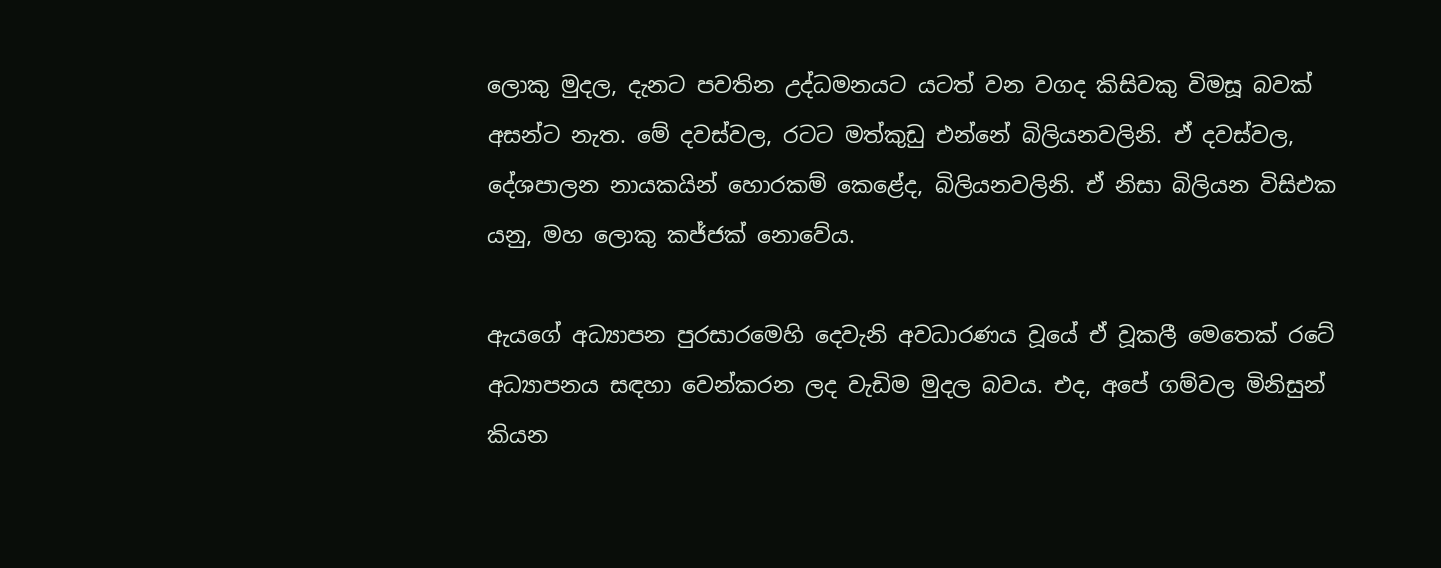ලොකු මුදල, දැනට පවතින උද්ධමනයට යටත් වන වගද කිසිවකු විමසූ බවක් අසන්ට නැත. මේ දවස්වල, රටට මත්කුඩු එන්නේ බිලියනවලිනි. ඒ දවස්වල, දේශපාලන නායකයින් හොරකම් කෙළේද, බිලියනවලිනි. ඒ නිසා බිලියන විසිඑක යනු, මහ ලොකු කජ්ජක් නොවේය.

ඇයගේ අධ්‍යාපන පුරසාරමෙහි දෙවැනි අවධාරණය වූයේ ඒ වූකලී මෙතෙක් රටේ අධ්‍යාපනය සඳහා වෙන්කරන ලද වැඩිම මුදල බවය. එද, අපේ ගම්වල මිනිසුන් කියන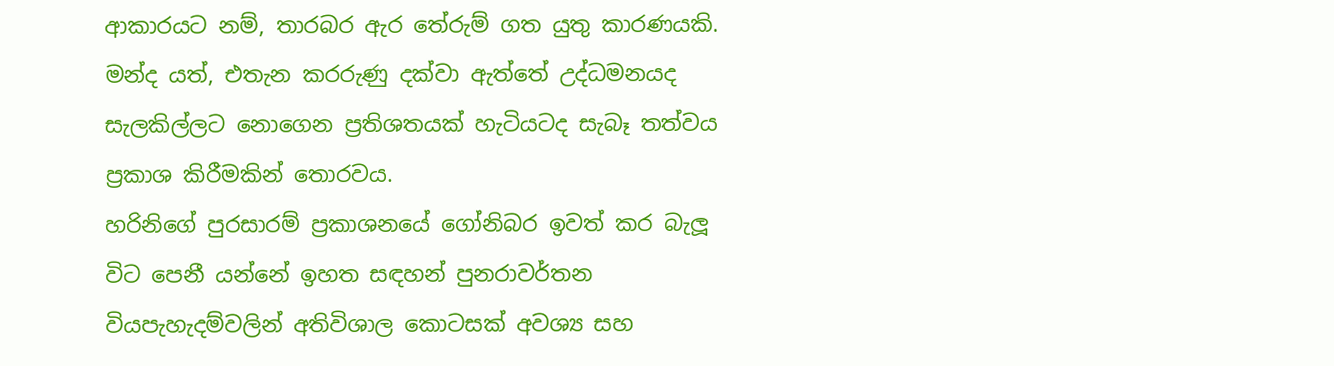ආකාරයට නම්, තාරබර ඇර තේරුම් ගත යුතු කාරණයකි. මන්ද යත්, එතැන කරරුණු දක්වා ඇත්තේ උද්ධමනයද සැලකිල්ලට නොගෙන ප්‍රතිශතයක් හැටියටද සැබෑ තත්වය ප්‍රකාශ කිරීමකින් තොරවය.
හරිනිගේ පුරසාරම් ප්‍රකාශනයේ ගෝනිබර ඉවත් කර බැලූ විට පෙනී යන්නේ ඉහත සඳහන් පුනරාවර්තන වියපැහැදම්වලින් අතිවිශාල කොටසක් අවශ්‍ය සහ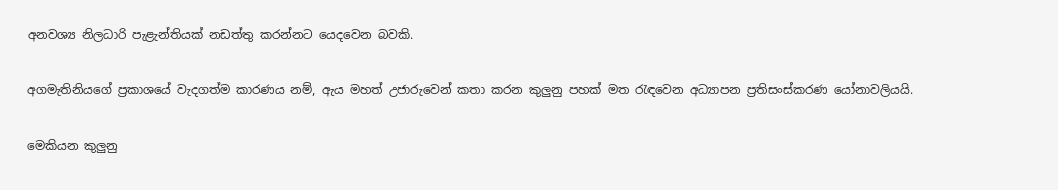අනවශ්‍ය නිලධාරි පැළැන්තියක් නඩත්තු කරන්නට යෙදවෙන බවකි.

අගමැතිනියගේ ප්‍රකාශයේ වැදගත්ම කාරණය නම්, ඇය මහත් උජාරුවෙන් කතා කරන කුලුනු පහක් මත රැඳවෙන අධ්‍යාපන ප්‍රතිසංස්කරණ යෝනාවලියයි.

මෙකියන කුලුනු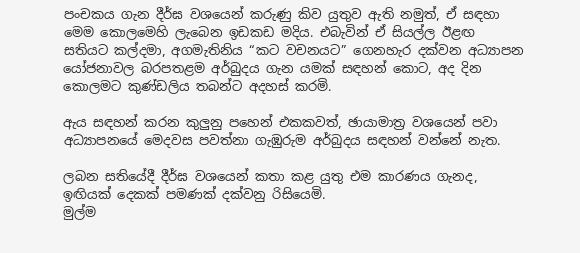පංචකය ගැන දීර්ඝ වශයෙන් කරුණු කිව යුතුව ඇති නමුත්, ඒ සඳහා මෙම කොලමෙහි ලැබෙන ඉඩකඩ මදිය. එබැවින් ඒ සියල්ල ඊළඟ සතියට කල්දමා, අගමැතිනිය “කට වචනයට” ගෙනහැර දක්වන අධ්‍යාපන යෝජනාවල බරපතළම අර්බුදය ගැන යමක් සඳහන් කොට, අද දින කොලමට කුණ්ඩලිය තබන්ට අදහස් කරමි.

ඇය සඳහන් කරන කුලුනු පහෙන් එකකවත්, ඡායාමාත්‍ර වශයෙන් පවා අධ්‍යාපනයේ මෙදවස පවත්නා ගැඹුරුම අර්බුදය සඳහන් වන්නේ නැත.

ලබන සතියේදී දීර්ඝ වශයෙන් කතා කළ යුතු එම කාරණය ගැනද, ඉඟියක් දෙකක් පමණක් දක්වනු රිසියෙමි.
මුල්ම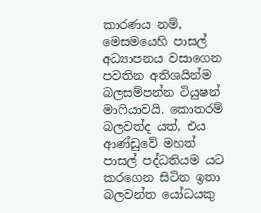කාරණය නම්, මෙසමයෙහි පාසල් අධ්‍යාපනය වසාගෙන පවතින අතිශයින්ම බලසම්පන්න ටියුෂන් මාෆියාවයි. කොතරම් බලවත්ද යත්, එය ආණ්ඩුවේ මහත් පාසල් පද්ධතියම යට කරගෙන සිටින ඉතා බලවන්ත යෝධයකු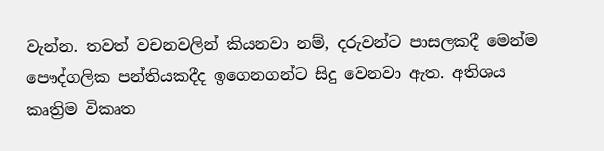වැන්න. තවත් වචනවලින් කියනවා නම්, දරුවන්ට පාසලකදී මෙන්ම පෞද්ගලික පන්තියකදීද ඉගෙනගන්ට සිදු වෙනවා ඇත. අතිශය කෘත්‍රිම විකෘත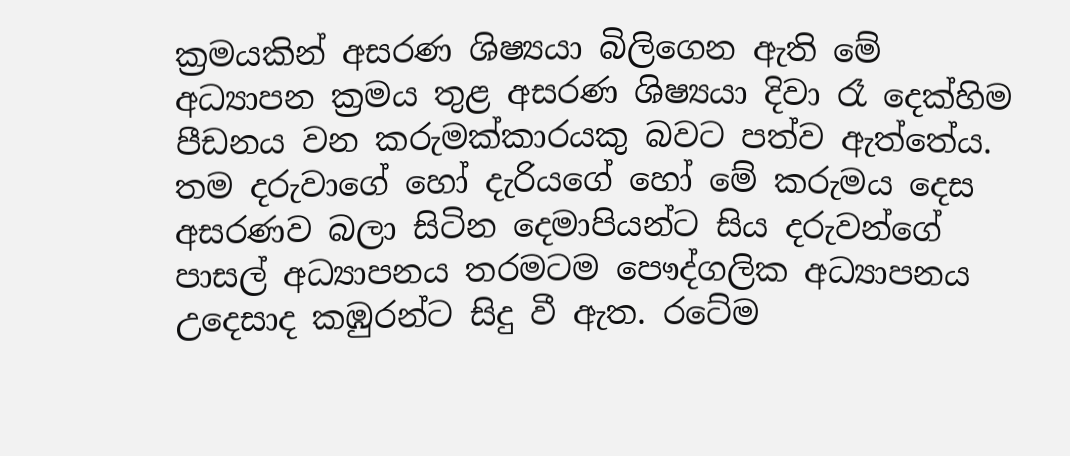ක්‍රමයකින් අසරණ ශිෂ්‍යයා බිලිගෙන ඇති මේ අධ්‍යාපන ක්‍රමය තුළ අසරණ ශිෂ්‍යයා දිවා රෑ දෙක්හිම පීඩනය වන කරුමක්කාරයකු බවට පත්ව ඇත්තේය. තම දරුවාගේ හෝ දැරියගේ හෝ මේ කරුමය දෙස අසරණව බලා සිටින දෙමාපියන්ට සිය දරුවන්ගේ පාසල් අධ්‍යාපනය තරමටම පෞද්ගලික අධ්‍යාපනය උදෙසාද කඹුරන්ට සිදු වී ඇත. රටේම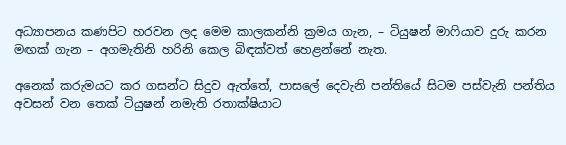අධ්‍යාපනය කණපිට හරවන ලද මෙම කාලකන්නි ක්‍රමය ගැන, – ටියුෂන් මාෆියාව දුරු කරන මඟක් ගැන – අගමැතිනි හරිනි කෙල බිඳක්වත් හෙළන්නේ නැත.

අනෙක් කරුමයට කර ගසන්ට සිදුව ඇත්තේ, පාසලේ දෙවැනි පන්තියේ සිටම පස්වැනි පන්තිය අවසන් වන තෙක් ටියුෂන් නමැති රතාක්ෂියාට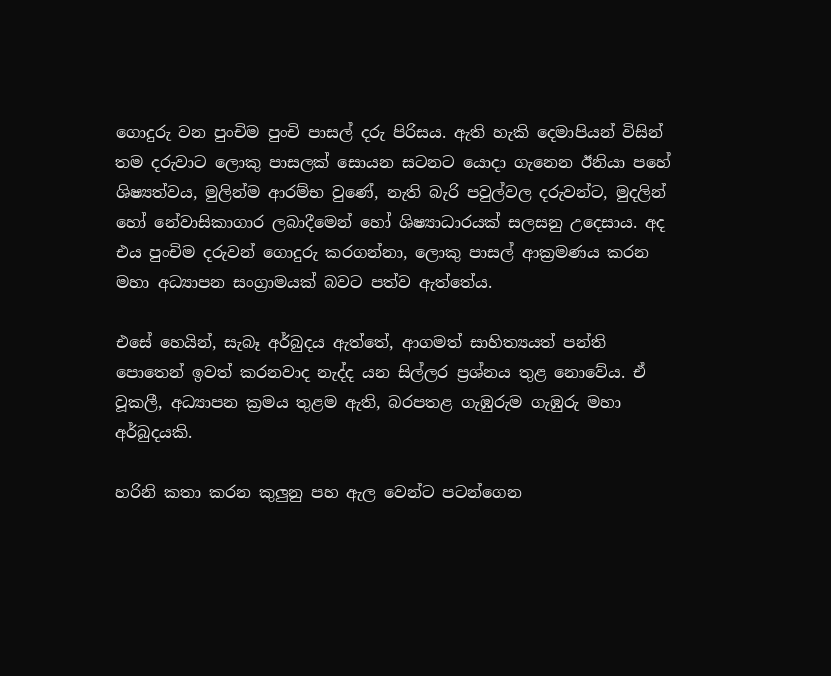ගොදුරු වන පුංචිම පුංචි පාසල් දරු පිරිසය. ඇති හැකි දෙමාපියන් විසින් තම දරුවාට ලොකු පාසලක් සොයන සටනට යොදා ගැනෙන ඊනියා පහේ ශිෂ්‍යත්වය, මුලින්ම ආරම්භ වුණේ, නැති බැරි පවුල්වල දරුවන්ට, මුදලින් හෝ නේවාසිකාගාර ලබාදීමෙන් හෝ ශිෂ්‍යාධාරයක් සලසනු උදෙසාය. අද එය පුංචිම දරුවන් ගොදුරු කරගන්නා, ලොකු පාසල් ආක්‍රමණය කරන මහා අධ්‍යාපන සංග්‍රාමයක් බවට පත්ව ඇත්තේය.

එසේ හෙයින්, සැබෑ අර්බුදය ඇත්තේ, ආගමත් සාහිත්‍යයත් පන්ති පොතෙන් ඉවත් කරනවාද නැද්ද යන සිල්ලර ප්‍රශ්නය තුළ නොවේය. ඒ වූකලී, අධ්‍යාපන ක්‍රමය තුළම ඇති, බරපතළ ගැඹුරුම ගැඹුරු මහා අර්බුදයකි.

හරිනි කතා කරන කුලුනු පහ ඇල වෙන්ට පටන්ගෙන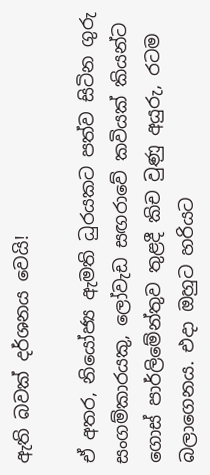ඇති බවක් දර්ශනය වෙයි!

ඒ අතර, නියෝජ්‍ය ඇමති ධුරයකට පත්ව සිටින ගුරු සංගම්කාරයකු, ලෝවැඩ සඟරාවේ කවියක් කියන්ට ගොස් පාර්ලිමේන්තුව තුළදී කිච වුණු අයුරු, රටම බලාගෙනය. එදා ඔහුට හරියට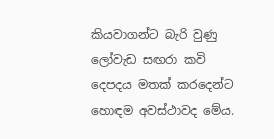කියවාගන්ට බැරි වුණු ලෝවැඩ සඟරා කවි දෙපදය මතක් කරදෙන්ට හොඳම අවස්ථාවද මේය.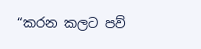“කරන කලට පව්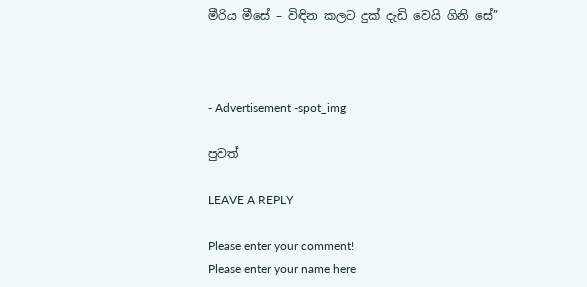මීරිය මීසේ – විඳින කලට දුක් දැඩි වෙයි ගිනි සේ”



- Advertisement -spot_img

පුවත්

LEAVE A REPLY

Please enter your comment!
Please enter your name here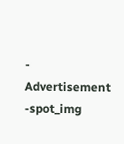- Advertisement -spot_img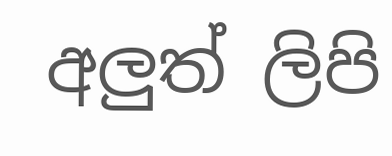අලුත් ලිපි